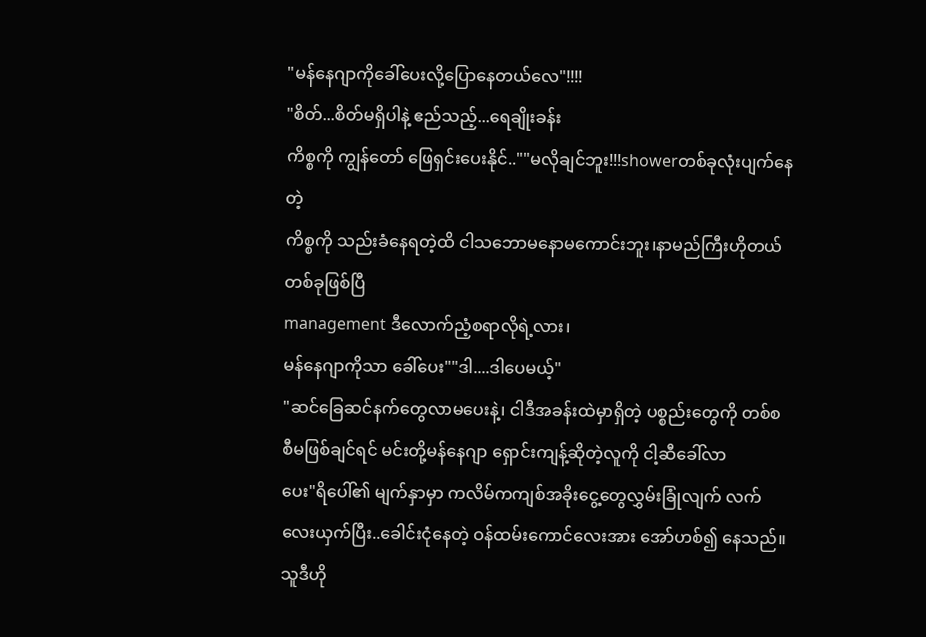"မန်နေဂျာကိုခေါ်ပေးလို့ပြောနေတယ်လေ"!!!!
"စိတ်...စိတ်မရှိပါနဲ့ ဧည်သည့်...ရေချိုးခန်း
ကိစ္စကို ကျွန်တော် ဖြေရှင်းပေးနိုင်..""မလိုချင်ဘူး!!!showerတစ်ခုလုံးပျက်နေတဲ့
ကိစ္စကို သည်းခံနေရတဲ့ထိ ငါသဘောမနောမကောင်းဘူး၊နာမည်ကြီးဟိုတယ်တစ်ခုဖြစ်ပြီ
management ဒီလောက်ညံ့စရာလိုရဲ့လား၊
မန်နေဂျာကိုသာ ခေါ်ပေး""ဒါ....ဒါပေမယ့်"
"ဆင်ခြေဆင်နက်တွေလာမပေးနဲ့၊ ငါဒီအခန်းထဲမှာရှိတဲ့ ပစ္စည်းတွေကို တစ်စစီမဖြစ်ချင်ရင် မင်းတို့မန်နေဂျာ ရှောင်းကျန့်ဆိုတဲ့လူကို ငါ့ဆီခေါ်လာ
ပေး"ရိပေါ်၏ မျက်နှာမှာ ကလိမ်ကကျစ်အခိုးငွေ့တွေလွှမ်းခြုံလျက် လက်လေးယှက်ပြီး..ခေါင်းငုံနေတဲ့ ဝန်ထမ်းကောင်လေးအား အော်ဟစ်၍ နေသည်။ သူဒီဟို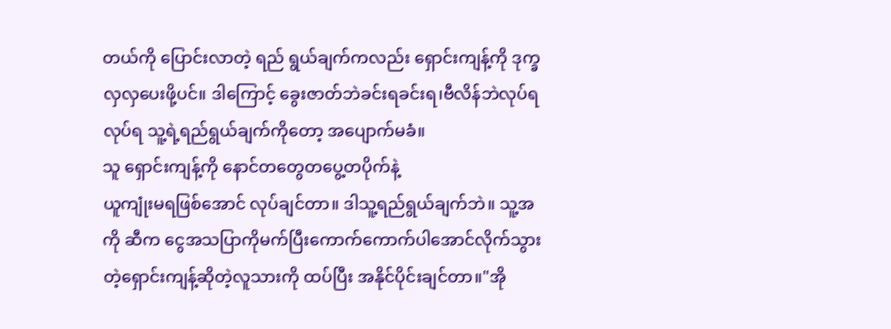တယ်ကို ပြောင်းလာတဲ့ ရည် ရွယ်ချက်ကလည်း ရှောင်းကျန့်ကို ဒုက္ခလှလှပေးဖို့ပင်။ ဒါကြောင့် ခွေးဇာတ်ဘဲခင်းရခင်းရ၊ဗီလိန်ဘဲလုပ်ရလုပ်ရ သူ့ရဲ့ရည်ရွယ်ချက်ကိုတော့ အပျောက်မခံ။
သူ ရှောင်းကျန့်ကို နောင်တတွေတပွေ့တပိုက်နဲ့
ယူကျုံးမရဖြစ်အောင် လုပ်ချင်တာ။ ဒါသူ့ရည်ရွယ်ချက်ဘဲ။ သူ့အကို ဆီက ငွေအသပြာကိုမက်ပြီးကောက်ကောက်ပါအောင်လိုက်သွားတဲ့ရှောင်းကျန့်ဆိုတဲ့လူသားကို ထပ်ပြီး အနိုင်ပိုင်းချင်တာ။"အို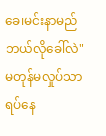ခေ၊မင်းနာမည်ဘယ်လိုခေါ်လဲ"
မတုန်မလှုပ်သာ ရပ်နေ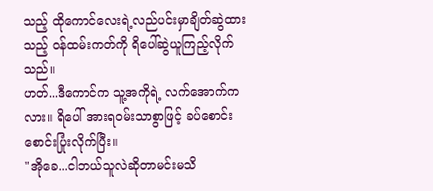သည့် ထိုကောင်လေးရဲ့လည်ပင်းမှာချိတ်ဆွဲထားသည့် ဝန်ထမ်းကတ်ကို ရိပေါ်ဆွဲယူကြည့်လိုက်သည်။
ဟတ်...ဒီကောင်က သူ့အကိုရဲ့ လက်အောက်ကလား။ ရိပေါ် အားရဝမ်းသာစွာဖြင့် ခပ်စောင်းစောင်းပြုံးလိုက်ပြီး။
"အိုခေ...ငါဘယ်သူလဲဆိုတာမင်းမသိ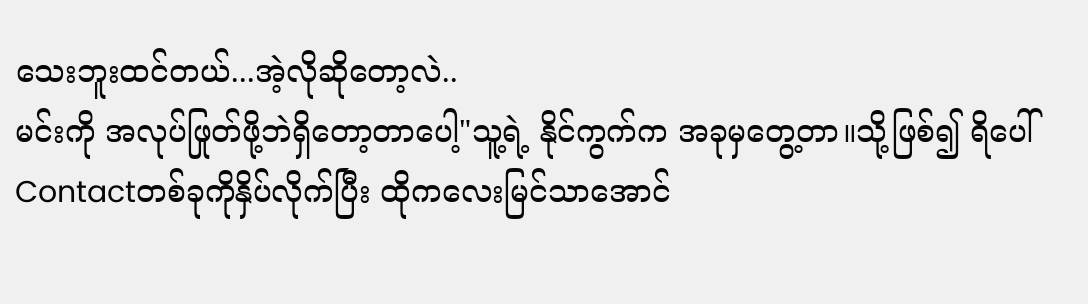သေးဘူးထင်တယ်...အဲ့လိုဆိုတော့လဲ..
မင်းကို အလုပ်ဖြုတ်ဖို့ဘဲရှိတော့တာပေါ့"သူ့ရဲ့ နိုင်ကွက်က အခုမှတွေ့တာ။သို့ဖြစ်၍ ရိပေါ်Contactတစ်ခုကိုနှိပ်လိုက်ပြီး ထိုကလေးမြင်သာအောင်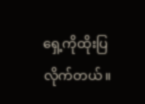ရှေ့ကိုထိုးပြလိုက်တယ်။